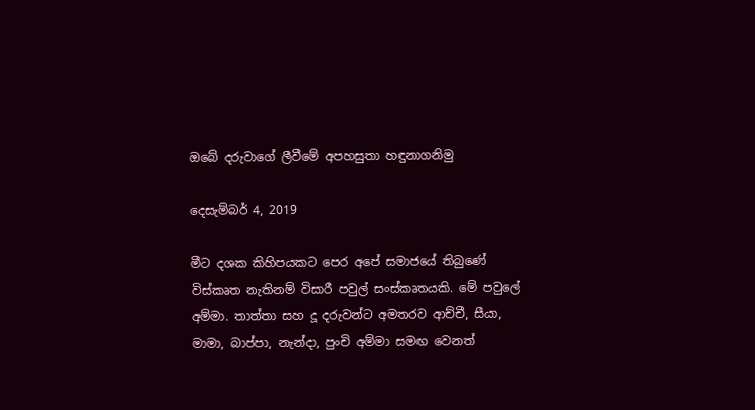ඔබේ දරුවාගේ ලීවීමේ අපහසුතා හඳුනාගනිමු

දෙසැම්බර් 4, 2019

මීට දශක කිහිපයකට පෙර අපේ සමාජයේ තිබුණේ විස්කෘත නැතිනම් විසාරී පවුල් සංස්කෘතයකි. මේ පවුලේ අම්මා. තාත්තා සහ දූ දරුවන්ට අමතරව ආච්චී, සීයා, මාමා, බාප්පා, නැන්දා, පුංචි අම්මා සමඟ වෙනත්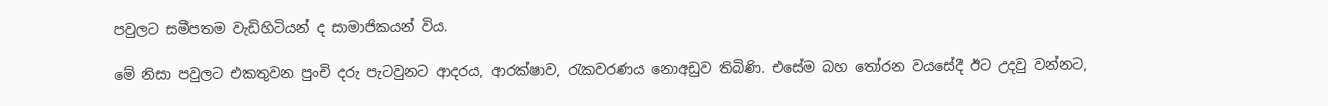පවුලට සමීපතම වැඩිහිටියන් ද සාමාජිකයන් විය.

මේ නිසා පවුලට එකතුවන පුංචි දරු පැටවුනට ආදරය, ආරක්ෂාව, රැකවරණය නොඅඩුව තිබිණි. එසේම බහ තෝරන වයසේදී ඊට උදවු වන්නට,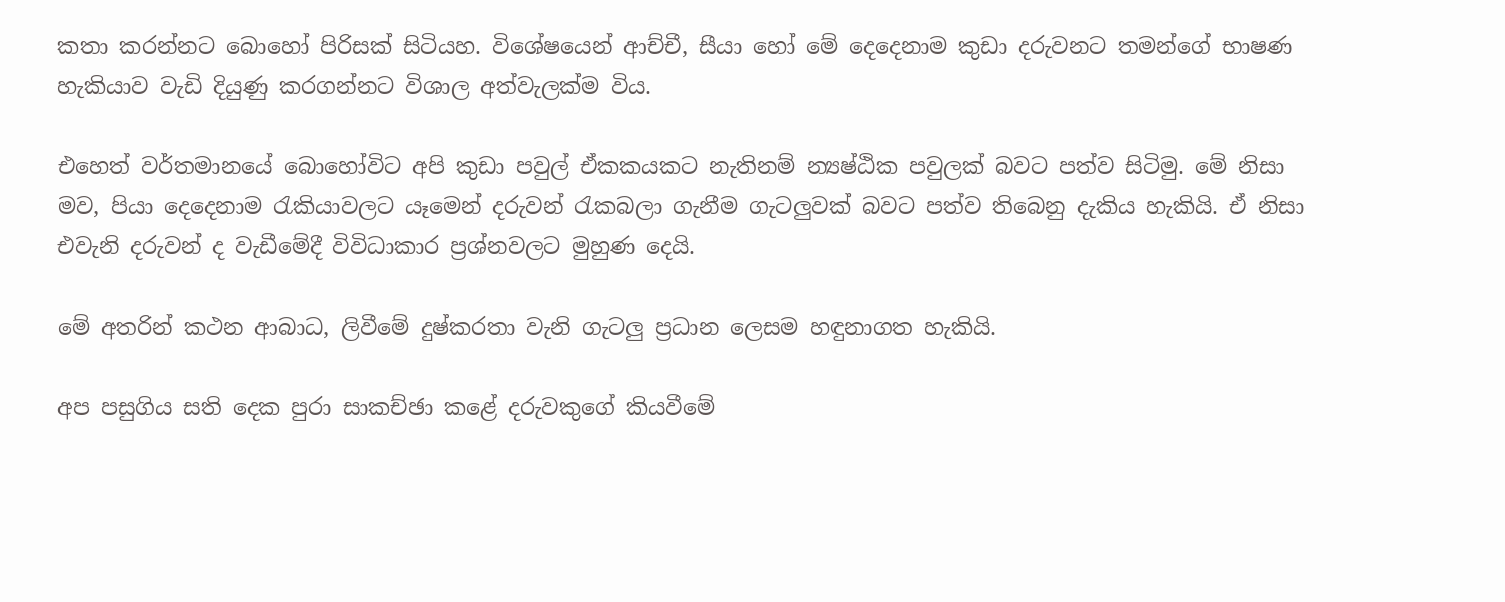කතා කරන්නට බොහෝ පිරිසක් සිටියහ. විශේෂයෙන් ආච්චී, සීයා හෝ මේ දෙදෙනාම කුඩා දරුවනට තමන්ගේ භාෂණ හැකියාව වැඩි දියුණු කරගන්නට විශාල අත්වැලක්ම විය.

එහෙත් වර්තමානයේ බොහෝවිට අපි කුඩා පවුල් ඒකකයකට නැතිනම් න්‍යෂ්ඨික පවුලක් බවට පත්ව සිටිමු. මේ නිසා මව, පියා දෙදෙනාම රැකියාවලට යෑමෙන් දරුවන් රැකබලා ගැනීම ගැටලුවක් බවට පත්ව තිබෙනු දැකිය හැකියි. ඒ නිසා එවැනි දරුවන් ද වැඩීමේදී විවිධාකාර ප්‍රශ්නවලට මුහුණ දෙයි.

මේ අතරින් කථන ආබාධ, ලිවීමේ දුෂ්කරතා වැනි ගැටලු ප්‍රධාන ලෙසම හඳුනාගත හැකියි.

අප පසුගිය සති දෙක පුරා සාකච්ඡා කළේ දරුවකුගේ කියවීමේ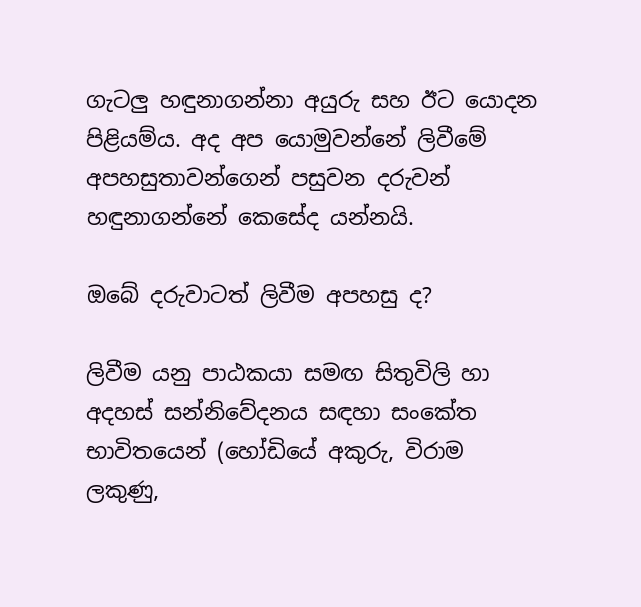ගැටලු හඳුනාගන්නා අයුරු සහ ඊට යොදන පිළියම්ය. අද අප යොමුවන්නේ ලිවීමේ අපහසුතාවන්ගෙන් පසුවන දරුවන් හඳුනාගන්නේ කෙසේද යන්නයි.

ඔබේ දරුවාටත් ලිවීම අපහසු ද?

ලිවීම යනු පාඨකයා සමඟ සිතුවිලි හා අදහස් සන්නිවේදනය සඳහා සංකේත භාවිතයෙන් (හෝඩියේ අකුරු, විරාම ලකුණු,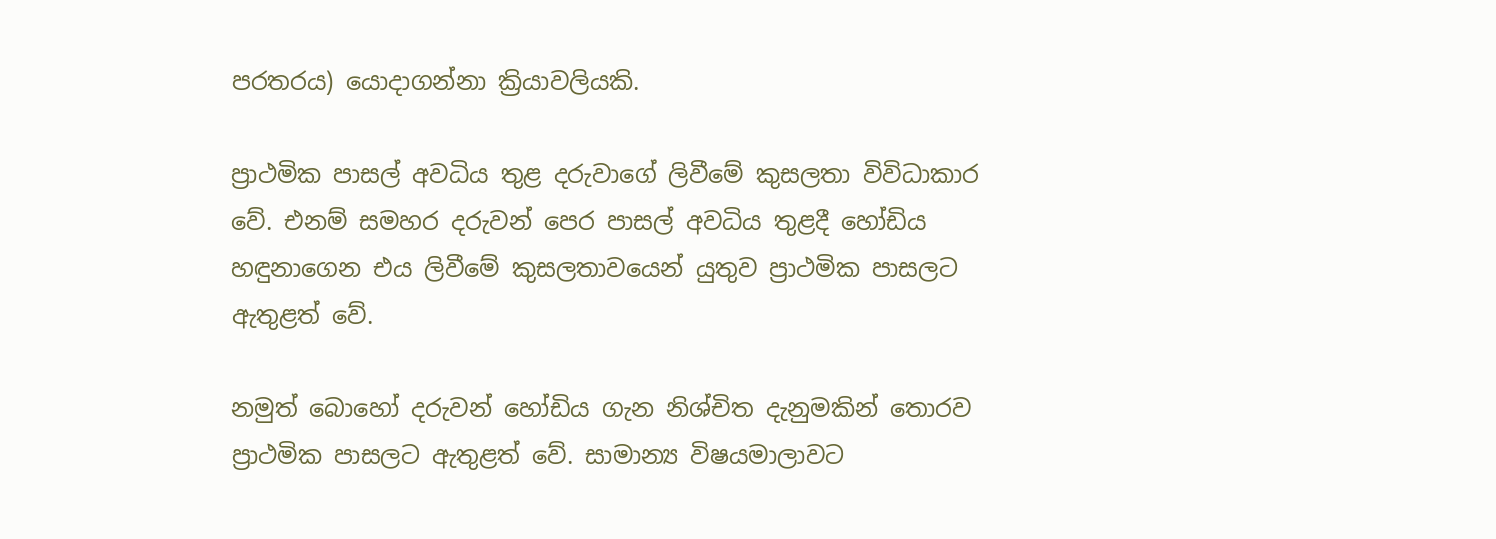පරතරය) යොදාගන්නා ක්‍රියාවලියකි.

ප්‍රාථමික පාසල් අවධිය තුළ දරුවාගේ ලිවීමේ කුසලතා විවිධාකාර වේ. එනම් සමහර දරුවන් පෙර පාසල් අවධිය තුළදී හෝඩිය හඳුනාගෙන එය ලිවීමේ කුසලතාවයෙන් යුතුව ප්‍රාථමික පාසලට ඇතුළත් වේ.

නමුත් බොහෝ දරුවන් හෝඩිය ගැන නිශ්චිත දැනුමකින් තොරව ප්‍රාථමික පාසලට ඇතුළත් වේ. සාමාන්‍ය විෂයමාලාවට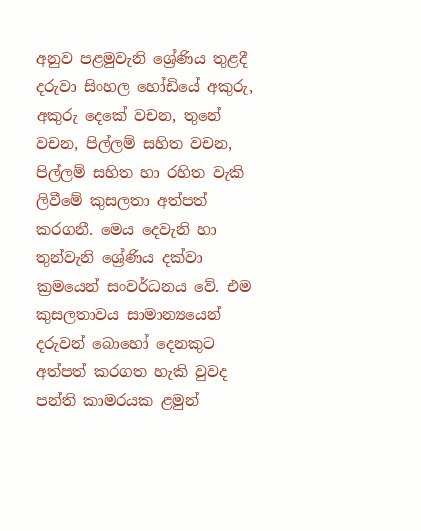අනුව පළමුවැනි ශ්‍රේණිය තුළදී දරුවා සිංහල හෝඩියේ අකුරු, අකුරු දෙකේ වචන, තුනේ වචන, පිල්ලම් සහිත වචන, පිල්ලම් සහිත හා රහිත වැකි ලිවීමේ කුසලතා අත්පත් කරගනී. මෙය දෙවැනි හා තුන්වැනි ශ්‍රේණිය දක්වා ක්‍රමයෙන් සංවර්ධනය වේ. එම කුසලතාවය සාමාන්‍යයෙන් දරුවන් බොහෝ දෙනකුට අත්පත් කරගත හැකි වුවද පන්ති කාමරයක ළමුන්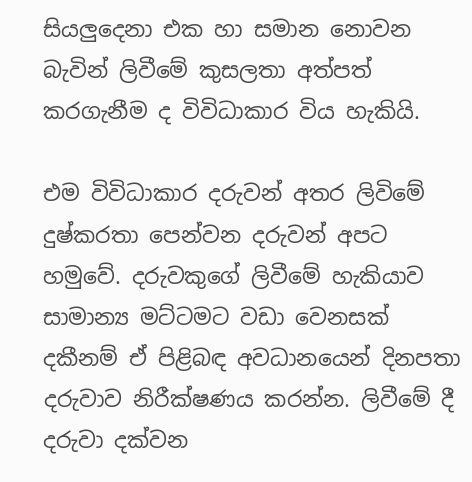සියලුදෙනා එක හා සමාන නොවන බැවින් ලිවීමේ කුසලතා අත්පත් කරගැනීම ද විවිධාකාර විය හැකියි.

එම විවිධාකාර දරුවන් අතර ලිවිමේ දුෂ්කරතා පෙන්වන දරුවන් අපට හමුවේ. දරුවකුගේ ලිවීමේ හැකියාව සාමාන්‍ය මට්ටමට වඩා වෙනසක් දකීනම් ඒ පිළිබඳ අවධානයෙන් දිනපතා දරුවාව නිරීක්ෂණය කරන්න. ලිවීමේ දී දරුවා දක්වන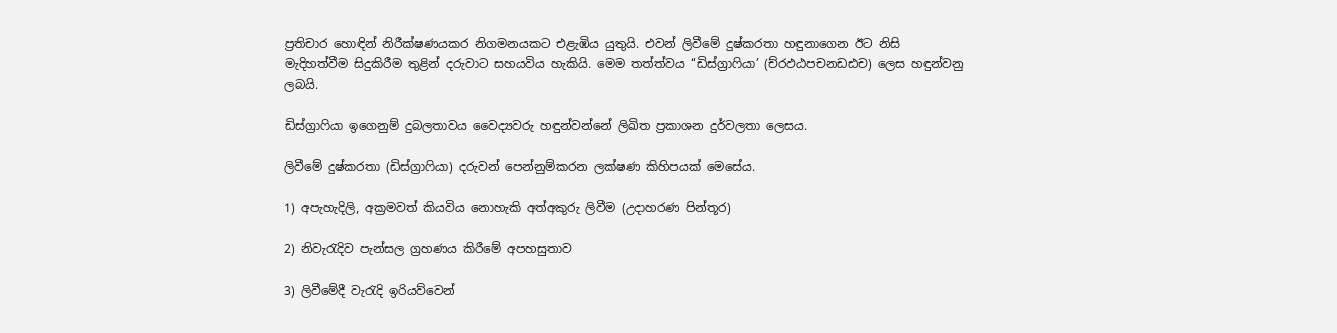ප්‍රතිචාර හොඳින් නිරීක්ෂණයකර නිගමනයකට එළැඹිය යුතුයි. එවන් ලිවීමේ දුෂ්කරතා හඳුනාගෙන ඊට නිසි මැදිහත්වීම සිදුකිරීම තුළින් දරුවාට සහයවිය හැකියි. මෙම තත්ත්වය ‘‘ඩිස්ග්‍රාෆියා’ (ච්රඵඨපචනඩඪච) ලෙස හඳුන්වනු ලබයි.

ඩිස්ග්‍රාෆියා ඉගෙනුම් දුබලතාවය වෛද්‍යවරු හඳුන්වන්නේ ලිඛිත ප්‍රකාශන දුර්වලතා ලෙසය.

ලිවීමේ දුෂ්කරතා (ඩිස්ග්‍රාෆියා) දරුවන් පෙන්නුම්කරන ලක්ෂණ කිහිපයක් මෙසේය.

1) අපැහැදිලි, අක්‍රමවත් කියවිය නොහැකි අත්අකුරු ලිවීම (උදාහරණ පින්තූර)

2) නිවැරැදිව පැන්සල ග්‍රහණය කිරීමේ අපහසුතාව

3) ලිවීමේදී වැරැදි ඉරියව්වෙන්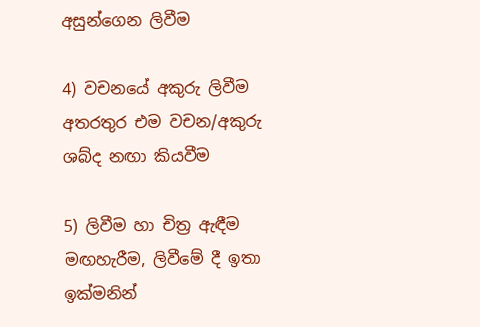අසුන්ගෙන ලිවීම

4) වචනයේ අකුරු ලිවීම අතරතුර එම වචන/අකුරු ශබ්ද නඟා කියවීම

5) ලිවීම හා චිත්‍ර ඇඳීම මඟහැරීම, ලිවීමේ දී ඉතා ඉක්මනින්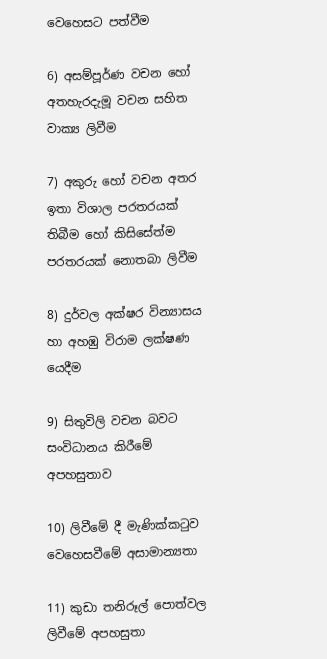වෙහෙසට පත්වීම

6) අසම්පූර්ණ වචන හෝ අතහැරදැමූ වචන සහිත වාක්‍ය ලිවීම

7) අකුරු හෝ වචන අතර ඉතා විශාල පරතරයක් තිබීම හෝ කිසිසේත්ම පරතරයක් නොතබා ලිවීම

8) දුර්වල අක්ෂර වින්‍යාසය හා අහඹු විරාම ලක්ෂණ යෙදීම

9) සිතුවිලි වචන බවට සංවිධානය කිරීමේ අපහසුතාව

10) ලිවීමේ දී මැණික්කටුව වෙහෙසවීමේ අසාමාන්‍යතා

11) කුඩා තනිරූල් පොත්වල ලිවීමේ අපහසුතා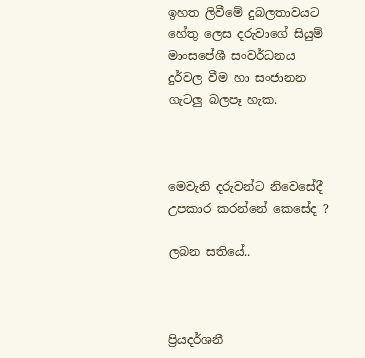ඉහත ලිවීමේ දුබලතාවයට හේතු ලෙස දරුවාගේ සියුම් මාංසපේශී සංවර්ධනය දුර්වල වීම හා සංජානන ගැටලු බලපෑ හැක.



මෙවැනි දරුවන්ට නිවෙසේදී උපකාර කරන්නේ කෙසේද ?

ලබන සතියේ..



ප්‍රියදර්ශනී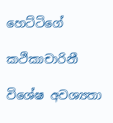හෙට්ටිගේ

කථිකාචාරිනී

විශේෂ අවශ්‍යතා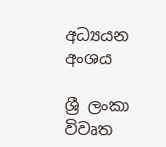අධ්‍යයන අංශය

ශ්‍රී ලංකා විවෘත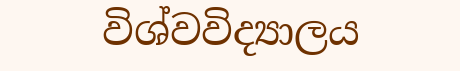විශ්වවිද්‍යාලය